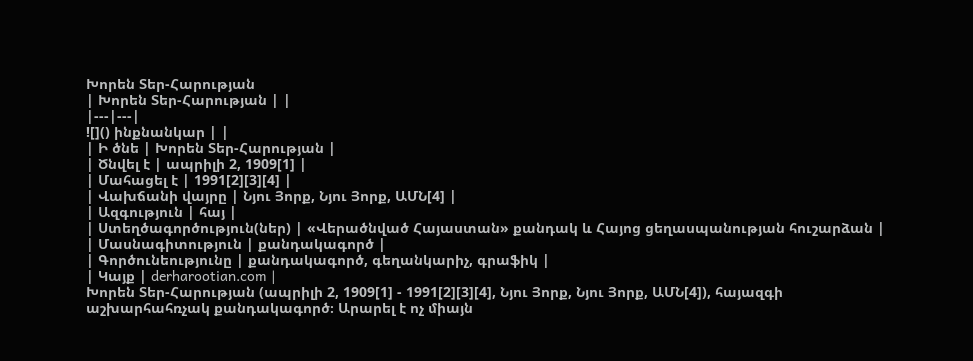Խորեն Տեր-Հարության
| Խորեն Տեր-Հարության | |
|---|---|
![]() ինքնանկար | |
| Ի ծնե | Խորեն Տեր-Հարության |
| Ծնվել է | ապրիլի 2, 1909[1] |
| Մահացել է | 1991[2][3][4] |
| Վախճանի վայրը | Նյու Յորք, Նյու Յորք, ԱՄՆ[4] |
| Ազգություն | հայ |
| Ստեղծագործություն(ներ) | «Վերածնված Հայաստան» քանդակ և Հայոց ցեղասպանության հուշարձան |
| Մասնագիտություն | քանդակագործ |
| Գործունեությունը | քանդակագործ, գեղանկարիչ, գրաֆիկ |
| Կայք | derharootian.com |
Խորեն Տեր-Հարության (ապրիլի 2, 1909[1] - 1991[2][3][4], Նյու Յորք, Նյու Յորք, ԱՄՆ[4]), հայազգի աշխարհահռչակ քանդակագործ։ Արարել է ոչ միայն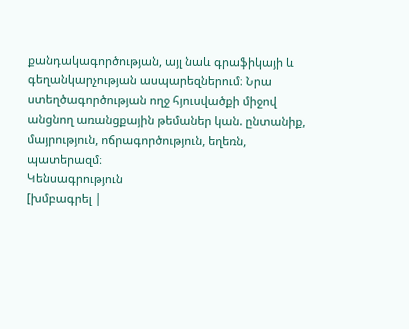քանդակագործության, այլ նաև գրաֆիկայի և գեղանկարչության ասպարեզներում։ Նրա ստեղծագործության ողջ հյուսվածքի միջով անցնող առանցքային թեմաներ կան. ընտանիք, մայրություն, ոճրագործություն, եղեռն, պատերազմ։
Կենսագրություն
[խմբագրել |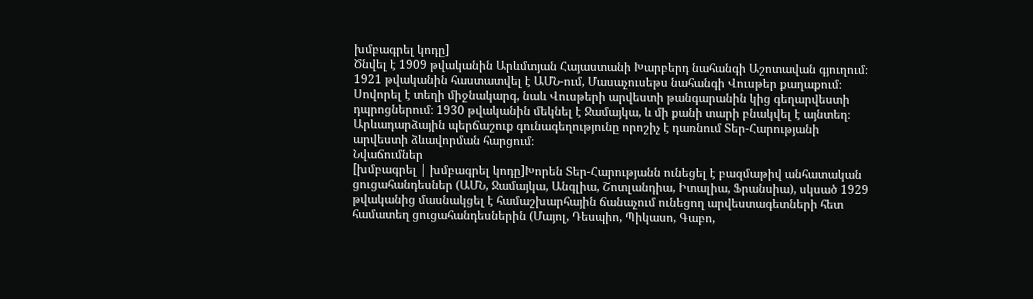խմբագրել կոդը]
Ծնվել է 1909 թվականին Արևմտյան Հայաստանի Խարբերդ նահանգի Աշոտավան գյուղում։ 1921 թվականին հաստատվել է ԱՄՆ-ում, Մասաչուսեթս նահանգի Վուսթեր քաղաքում։ Սովորել է տեղի միջնակարգ, նաև Վուսթերի արվեստի թանգարանին կից գեղարվեստի դպրոցներում։ 1930 թվականին մեկնել է Ջամայկա, և մի քանի տարի բնակվել է այնտեղ։ Արևադարձային պերճաշուք գունագեղությունը որոշիչ է դառնում Տեր-Հարությանի արվեստի ձևավորման հարցում։
Նվաճումներ
[խմբագրել | խմբագրել կոդը]Խորեն Տեր-Հարությանն ունեցել է բազմաթիվ անհատական ցուցահանդեսներ (ԱՄՆ, Ջամայկա, Անգլիա, Շոտլանդիա, Իտալիա, Ֆրանսիա), սկսած 1929 թվականից մասնակցել է համաշխարհային ճանաչում ունեցող արվեստագետների հետ համատեղ ցուցահանդեսներին (Մայոլ, Դեսպիո, Պիկասո, Գաբո,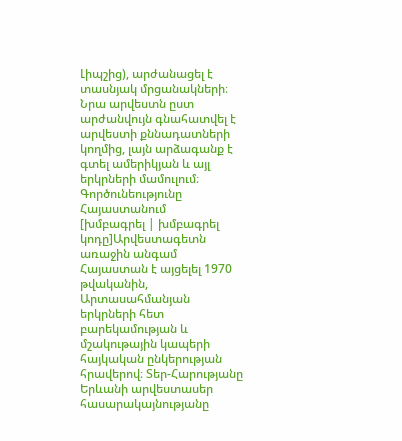Լիպշից), արժանացել է տասնյակ մրցանակների։ Նրա արվեստն ըստ արժանվույն գնահատվել է արվեստի քննադատների կողմից, լայն արձագանք է գտել ամերիկյան և այլ երկրների մամուլում։
Գործունեությունը Հայաստանում
[խմբագրել | խմբագրել կոդը]Արվեստագետն առաջին անգամ Հայաստան է այցելել 1970 թվականին, Արտասահմանյան երկրների հետ բարեկամության և մշակութային կապերի հայկական ընկերության հրավերով։ Տեր-Հարությանը Երևանի արվեստասեր հասարակայնությանը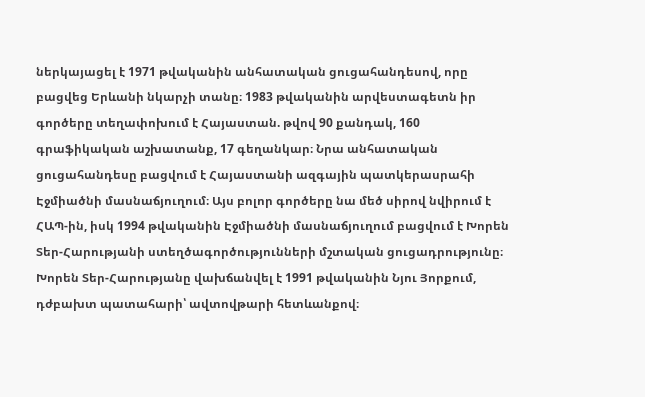ներկայացել է 1971 թվականին անհատական ցուցահանդեսով, որը բացվեց Երևանի նկարչի տանը։ 1983 թվականին արվեստագետն իր գործերը տեղափոխում է Հայաստան. թվով 90 քանդակ, 160 գրաֆիկական աշխատանք, 17 գեղանկար։ Նրա անհատական ցուցահանդեսը բացվում է Հայաստանի ազգային պատկերասրահի Էջմիածնի մասնաճյուղում։ Այս բոլոր գործերը նա մեծ սիրով նվիրում է ՀԱՊ-ին, իսկ 1994 թվականին Էջմիածնի մասնաճյուղում բացվում է Խորեն Տեր-Հարությանի ստեղծագործությունների մշտական ցուցադրությունը։
Խորեն Տեր-Հարությանը վախճանվել է 1991 թվականին Նյու Յորքում, դժբախտ պատահարի՝ ավտովթարի հետևանքով։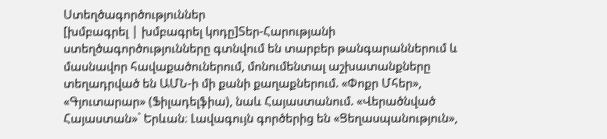Ստեղծագործություններ
[խմբագրել | խմբագրել կոդը]Տեր-Հարությանի ստեղծագործությունները գտնվում են տարբեր թանգարաններում և մասնավոր հավաքածուներում, մոնումենտալ աշխատանքները տեղադրված են ԱՄՆ-ի մի քանի քաղաքներում. «Փոքր Մհեր», «Գյուտարար» (Ֆիլադելֆիա), նաև Հայաստանում. «Վերածնված Հայաստան»` Երևան։ Լավագույն գործերից են «Ցեղասպանություն»,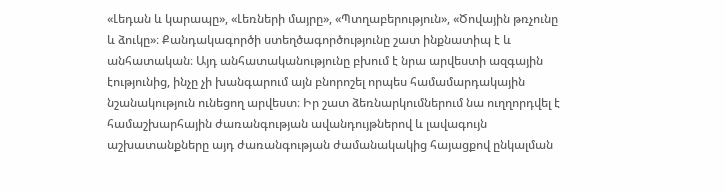«Լեդան և կարապը», «Լեռների մայրը», «Պտղաբերություն», «Ծովային թռչունը և ձուկը»։ Քանդակագործի ստեղծագործությունը շատ ինքնատիպ է և անհատական։ Այդ անհատականությունը բխում է նրա արվեստի ազգային էությունից, ինչը չի խանգարում այն բնորոշել որպես համամարդակային նշանակություն ունեցող արվեստ։ Իր շատ ձեռնարկումներում նա ուղղորդվել է համաշխարհային ժառանգության ավանդույթներով և լավագույն աշխատանքները այդ ժառանգության ժամանակակից հայացքով ընկալման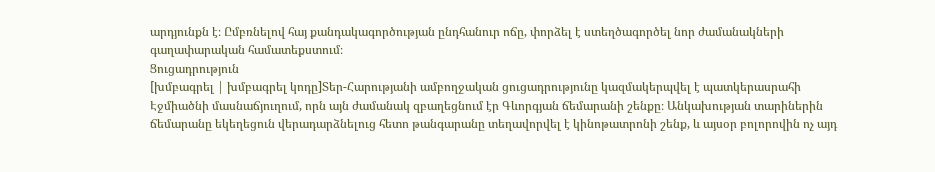արդյունքն է։ Ըմբռնելով հայ քանդակագործության ընդհանուր ոճը, փորձել է ստեղծագործել նոր ժամանակների գաղափարական համատեքստում։
Ցուցադրություն
[խմբագրել | խմբագրել կոդը]Տեր-Հարությանի ամբողջական ցուցադրությունը կազմակերպվել է պատկերասրահի Էջմիածնի մասնաճյուղում, որն այն ժամանակ զբաղեցնում էր Գևորգյան ճեմարանի շենքը։ Անկախության տարիներին ճեմարանը եկեղեցուն վերադարձնելուց հետո թանգարանը տեղավորվել է կինոթատրոնի շենք, և այսօր բոլորովին ոչ այդ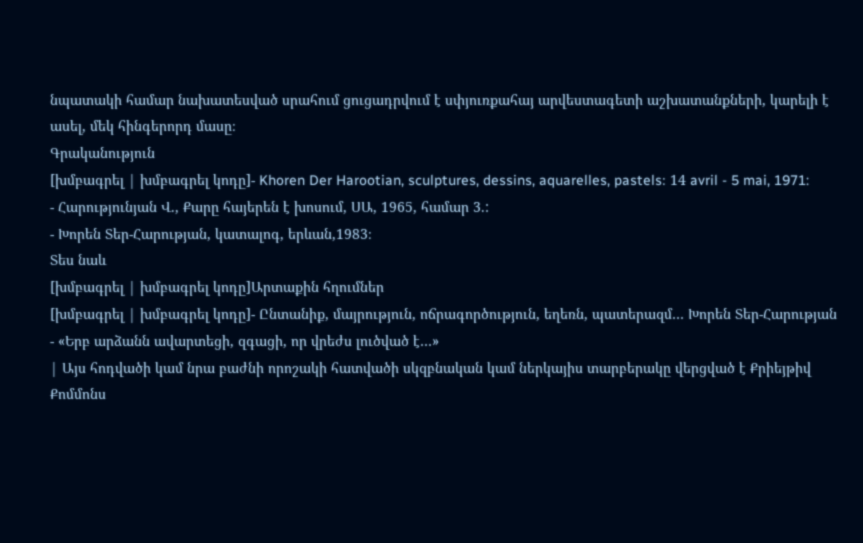նպատակի համար նախատեսված սրահում ցուցադրվում է սփյուռքահայ արվեստագետի աշխատանքների, կարելի է ասել, մեկ հինգերորդ մասը։
Գրականություն
[խմբագրել | խմբագրել կոդը]- Khoren Der Harootian, sculptures, dessins, aquarelles, pastels։ 14 avril - 5 mai, 1971:
- Հարությունյան Վ., Քարը հայերեն է խոսում, ՍԱ, 1965, համար 3.:
- Խորեն Տեր-Հարության, կատալոգ, երևան,1983։
Տես նաև
[խմբագրել | խմբագրել կոդը]Արտաքին հղումներ
[խմբագրել | խմբագրել կոդը]- Ընտանիք, մայրություն, ոճրագործություն, եղեռն, պատերազմ… Խորեն Տեր-Հարության
- «Երբ արձանն ավարտեցի, զգացի, որ վրեժս լուծված է…»
| Այս հոդվածի կամ նրա բաժնի որոշակի հատվածի սկզբնական կամ ներկայիս տարբերակը վերցված է Քրիեյթիվ Քոմմոնս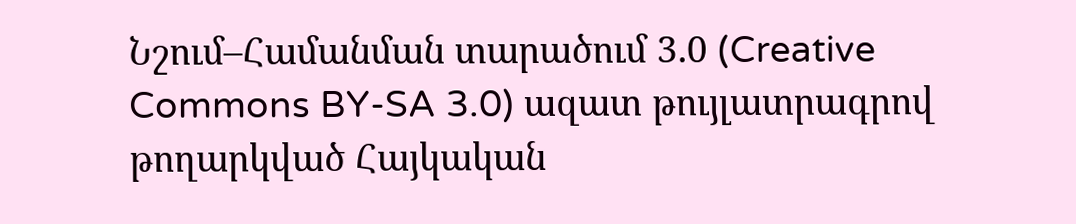Նշում–Համանման տարածում 3.0 (Creative Commons BY-SA 3.0) ազատ թույլատրագրով թողարկված Հայկական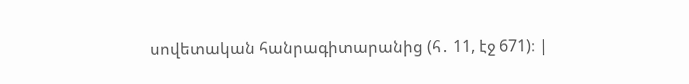սովետական հանրագիտարանից (հ․ 11, էջ 671)։ |